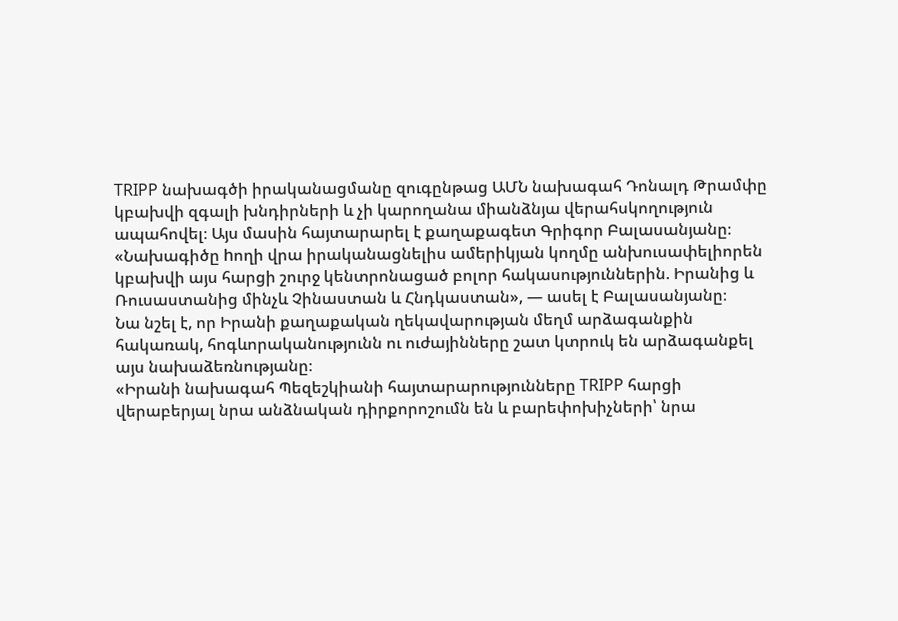TRIPP նախագծի իրականացմանը զուգընթաց ԱՄՆ նախագահ Դոնալդ Թրամփը կբախվի զգալի խնդիրների և չի կարողանա միանձնյա վերահսկողություն ապահովել։ Այս մասին հայտարարել է քաղաքագետ Գրիգոր Բալասանյանը։
«Նախագիծը hողի վրա իրականացնելիս ամերիկյան կողմը անխուսափելիորեն կբախվի այս հարցի շուրջ կենտրոնացած բոլոր հակասություններին. Իրանից և Ռուսաստանից մինչև Չինաստան և Հնդկաստան», — ասել է Բալասանյանը։
Նա նշել է, որ Իրանի քաղաքական ղեկավարության մեղմ արձագանքին հակառակ, հոգևորականությունն ու ուժայինները շատ կտրուկ են արձագանքել այս նախաձեռնությանը։
«Իրանի նախագահ Պեզեշկիանի հայտարարությունները TRIPP հարցի վերաբերյալ նրա անձնական դիրքորոշումն են և բարեփոխիչների՝ նրա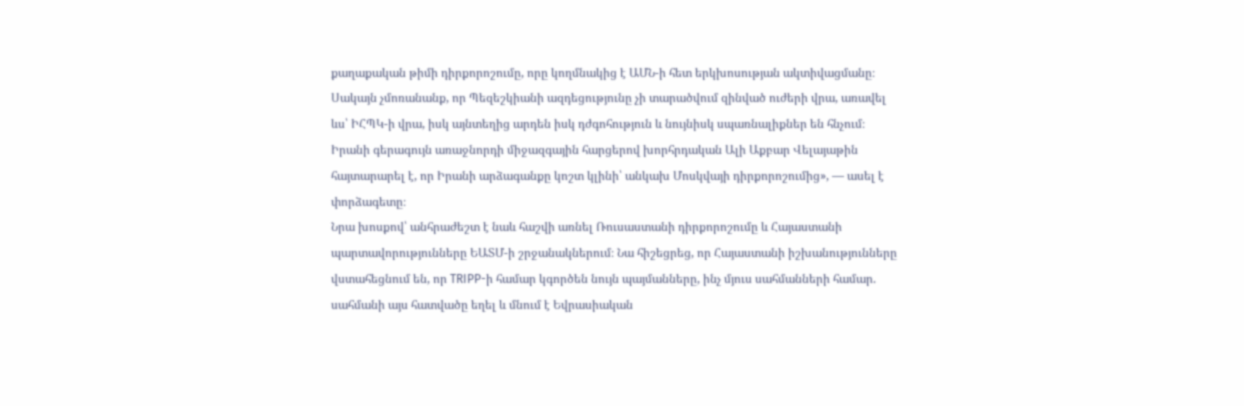քաղաքական թիմի դիրքորոշումը, որը կողմնակից է ԱՄՆ-ի հետ երկխոսության ակտիվացմանը։ Սակայն չմոռանանք, որ Պեզեշկիանի ազդեցությունը չի տարածվում զինված ուժերի վրա, առավել ևս՝ ԻՀՊԿ-ի վրա, իսկ այնտեղից արդեն իսկ դժգոհություն և նույնիսկ սպառնալիքներ են հնչում։ Իրանի գերագույն առաջնորդի միջազգային հարցերով խորհրդական Ալի Աքբար Վելայաթին հայտարարել է, որ Իրանի արձագանքը կոշտ կլինի՝ անկախ Մոսկվայի դիրքորոշումից», — ասել է փորձագետը։
Նրա խոսքով՝ անհրաժեշտ է նաև հաշվի առնել Ռուսաստանի դիրքորոշումը և Հայաստանի պարտավորությունները ԵԱՏՄ-ի շրջանակներում։ Նա հիշեցրեց, որ Հայաստանի իշխանությունները վստահեցնում են, որ TRIPP-ի համար կգործեն նույն պայմանները, ինչ մյուս սահմանների համար. սահմանի այս հատվածը եղել և մնում է Եվրասիական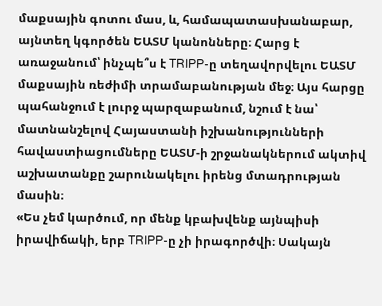մաքսային գոտու մաս, և, համապատասխանաբար, այնտեղ կգործեն ԵԱՏՄ կանոնները։ Հարց է առաջանում՝ ինչպե՞ս է TRIPP-ը տեղավորվելու ԵԱՏՄ մաքսային ռեժիմի տրամաբանության մեջ։ Այս հարցը պահանջում է լուրջ պարզաբանում, նշում է նա՝ մատնանշելով Հայաստանի իշխանությունների հավաստիացումները ԵԱՏՄ-ի շրջանակներում ակտիվ աշխատանքը շարունակելու իրենց մտադրության մասին։
«Ես չեմ կարծում, որ մենք կբախվենք այնպիսի իրավիճակի, երբ TRIPP-ը չի իրագործվի։ Սակայն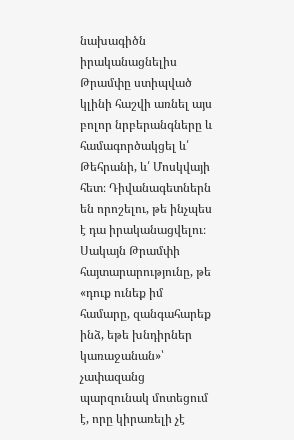նախագիծն իրականացնելիս Թրամփը ստիպված կլինի հաշվի առնել այս բոլոր նրբերանգները և համագործակցել և՛ Թեհրանի, և՛ Մոսկվայի հետ։ Դիվանագետներն են որոշելու, թե ինչպես է դա իրականացվելու։ Սակայն Թրամփի հայտարարությունը, թե «դուք ունեք իմ համարը, զանգահարեք ինձ, եթե խնդիրներ կառաջանան»՝ չափազանց պարզունակ մոտեցում է, որը կիրառելի չէ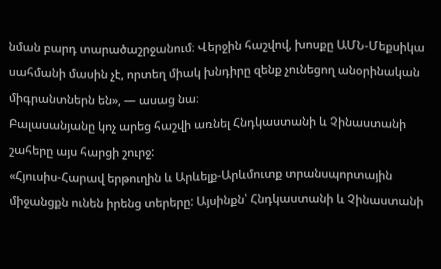նման բարդ տարածաշրջանում։ Վերջին հաշվով, խոսքը ԱՄՆ-Մեքսիկա սահմանի մասին չէ, որտեղ միակ խնդիրը զենք չունեցող անօրինական միգրանտներն են», — ասաց նա։
Բալասանյանը կոչ արեց հաշվի առնել Հնդկաստանի և Չինաստանի շահերը այս հարցի շուրջ:
«Հյուսիս-Հարավ երթուղին և Արևելք-Արևմուտք տրանսպորտային միջանցքն ունեն իրենց տերերը: Այսինքն՝ Հնդկաստանի և Չինաստանի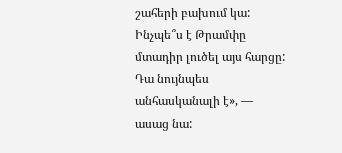շահերի բախում կա: Ինչպե՞ս է Թրամփը մտադիր լուծել այս հարցը: Դա նույնպես անհասկանալի է», — ասաց նա: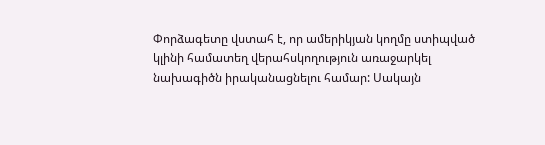Փորձագետը վստահ է, որ ամերիկյան կողմը ստիպված կլինի համատեղ վերահսկողություն առաջարկել նախագիծն իրականացնելու համար: Սակայն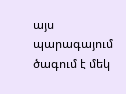այս պարագայում ծագում է մեկ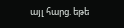այլ հարց. եթե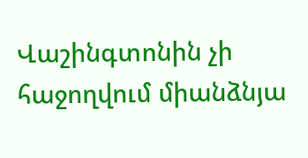Վաշինգտոնին չի հաջողվում միանձնյա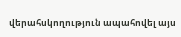վերահսկողություն ապահովել այս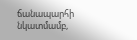ճանապարհի նկատմամբ,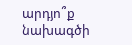արդյո՞ք նախագծի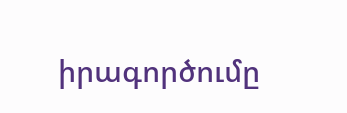իրագործումը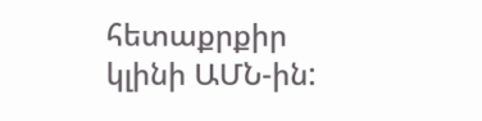հետաքրքիր կլինի ԱՄՆ-ին: